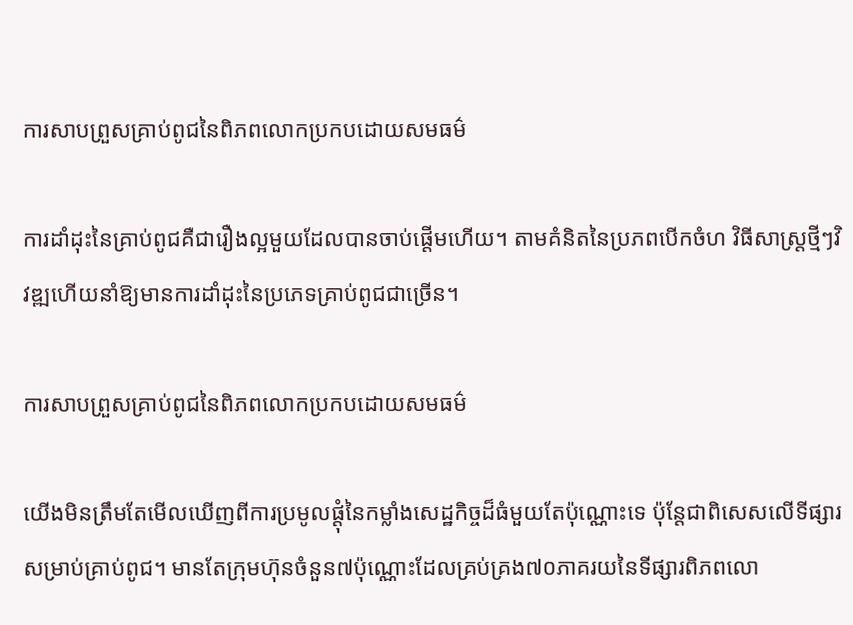ការសាបព្រួសគ្រាប់ពូជនៃពិភពលោកប្រកបដោយសមធម៌

ការដាំដុះនៃគ្រាប់ពូជគឺជារឿងល្អមួយដែលបានចាប់ផ្តើមហើយ។ តាមគំនិតនៃប្រភពបើកចំហ វិធីសាស្រ្តថ្មីៗវិវឌ្ឍហើយនាំឱ្យមានការដាំដុះនៃប្រភេទគ្រាប់ពូជជាច្រើន។

ការសាបព្រួសគ្រាប់ពូជនៃពិភពលោកប្រកបដោយសមធម៌

យើងមិនត្រឹមតែមើលឃើញពីការប្រមូលផ្តុំនៃកម្លាំងសេដ្ឋកិច្ចដ៏ធំមួយតែប៉ុណ្ណោះទេ ប៉ុន្តែជាពិសេសលើទីផ្សារសម្រាប់គ្រាប់ពូជ។ មានតែក្រុមហ៊ុនចំនួន៧ប៉ុណ្ណោះដែលគ្រប់គ្រង៧០ភាគរយនៃទីផ្សារពិភពលោ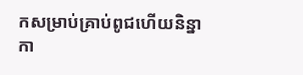កសម្រាប់គ្រាប់ពូជហើយនិន្នាកា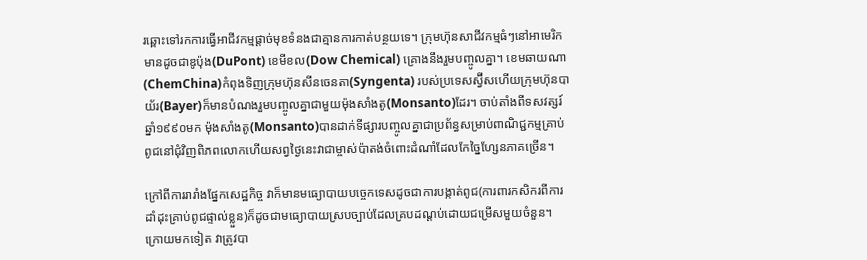រឆ្ពោះទៅរកការធ្វើអាជីវកម្មផ្តាច់មុខទំនងជាគ្មានការកាត់បន្ថយទេ។ ក្រុមហ៊ុនសាជីវកម្មធំៗនៅអាមេរិកមានដូចជាឌូប៉ុង(DuPont) ខេមីខល(Dow Chemical) គ្រោងនឹងរួមបញ្ចូលគ្នា។ ខេមឆាយណា(ChemChina)កំពុងទិញក្រុមហ៊ុនសីនចេនតា(Syngenta) របស់ប្រទេសស្វ៊ីសហើយក្រុមហ៊ុនបាយ័រ(Bayer)ក៏មានបំណងរួមបញ្ចូលគ្នាជាមួយម៉ុងសាំងតូ(Monsanto)ដែរ។ ចាប់តាំងពីទសវត្សរ៍ឆ្នាំ១៩៩០មក ម៉ុងសាំងតូ(Monsanto)បានដាក់ទីផ្សារបញ្ចូលគ្នាជាប្រព័ន្ធសម្រាប់ពាណិជ្ជកម្មគ្រាប់ពូជនៅជុំវិញពិភពលោកហើយសព្វថ្ងៃនេះវាជាម្ចាស់ប៉ាតង់ចំពោះដំណាំដែលកែច្នៃហ្សែនភាគច្រើន។

ក្រៅពីការរារាំងផ្នែកសេដ្ឋកិច្ច វាក៏មានមធ្យោបាយបច្ចេកទេសដូចជាការបង្កាត់ពូជ(ការពារកសិករពីការដាំដុះគ្រាប់ពូជផ្ទាល់ខ្លួន)ក៏ដូចជាមធ្យោបាយស្របច្បាប់ដែលគ្របដណ្ដប់ដោយជម្រើសមួយចំនួន។ ក្រោយមកទៀត វាត្រូវបា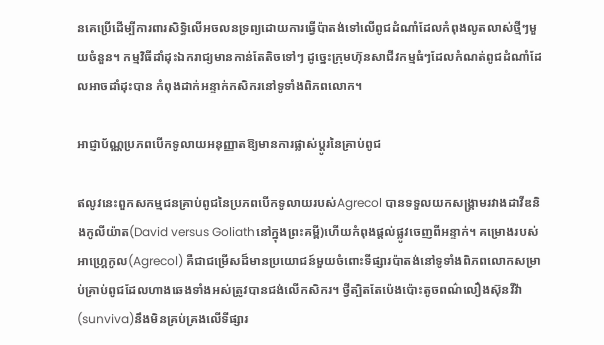នគេប្រើដើម្បីការពារសិទ្ធិលើអចលនទ្រព្យដោយការធ្វើប៉ាតង់ទៅលើពូជដំណាំដែលកំពុងលូតលាស់ថ្មីៗមួយចំនួន។ កម្មវិធីដាំដុះឯករាជ្យមានកាន់តែតិចទៅៗ ដូច្នេះក្រុមហ៊ុនសាជីវកម្មធំៗដែលកំណត់ពូជដំណាំដែលអាចដាំដុះបាន កំពុងដាក់អន្ទាក់កសិករនៅទូទាំងពិភពលោក។

អាជ្ញាប័ណ្ណប្រភពបើកទូលាយអនុញ្ញាតឱ្យមានការផ្លាស់ប្តូរនៃគ្រាប់ពូជ

ឥលូវនេះពួកសកម្មជនគ្រាប់ពូជនៃប្រភពបើកទូលាយរបស់Agrecol បានទទួលយកសង្គ្រាមរវាងដាវីឌនិងកូលីយ៉ាត(David versus Goliathនៅក្នុងព្រះគម្ពី)ហើយកំពុងផ្តល់ផ្លូវចេញពីអន្ទាក់។ គម្រោងរបស់អាហ្គ្រេកូល(Agrecol) គឺជាជម្រើសដ៏មានប្រយោជន៍មួយចំពោះទីផ្សារប៉ាតង់នៅទូទាំងពិភពលោកសម្រាប់គ្រាប់ពូជដែលហាងឆេងទាំងអស់ត្រូវបានជង់លើកសិករ។ ថ្វីត្បិតតែប៉េងប៉ោះតូចពណ៌លឿងស៊ុនវីវ៉ា(sunviva)នឹងមិនគ្រប់គ្រងលើទីផ្សារ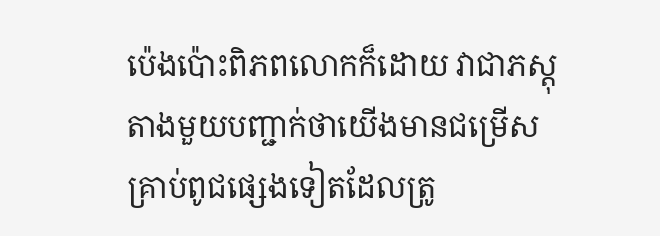ប៉េងប៉ោះពិភពលោកក៏ដោយ វាជាភស្តុតាងមួយបញ្ជាក់ថាយើងមានជម្រើសគ្រាប់ពូជផ្សេងទៀតដែលត្រូ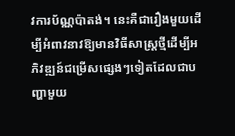វការប័ណ្ណប៉ាតង់។ នេះគឺជារឿងមួយដើម្បីអំពាវនាវឱ្យមានវិធីសាស្រ្តថ្មីដើម្បីអភិវឌ្ឍន៍ជម្រើសផ្សេងៗទៀតដែលជាបញ្ហាមួយ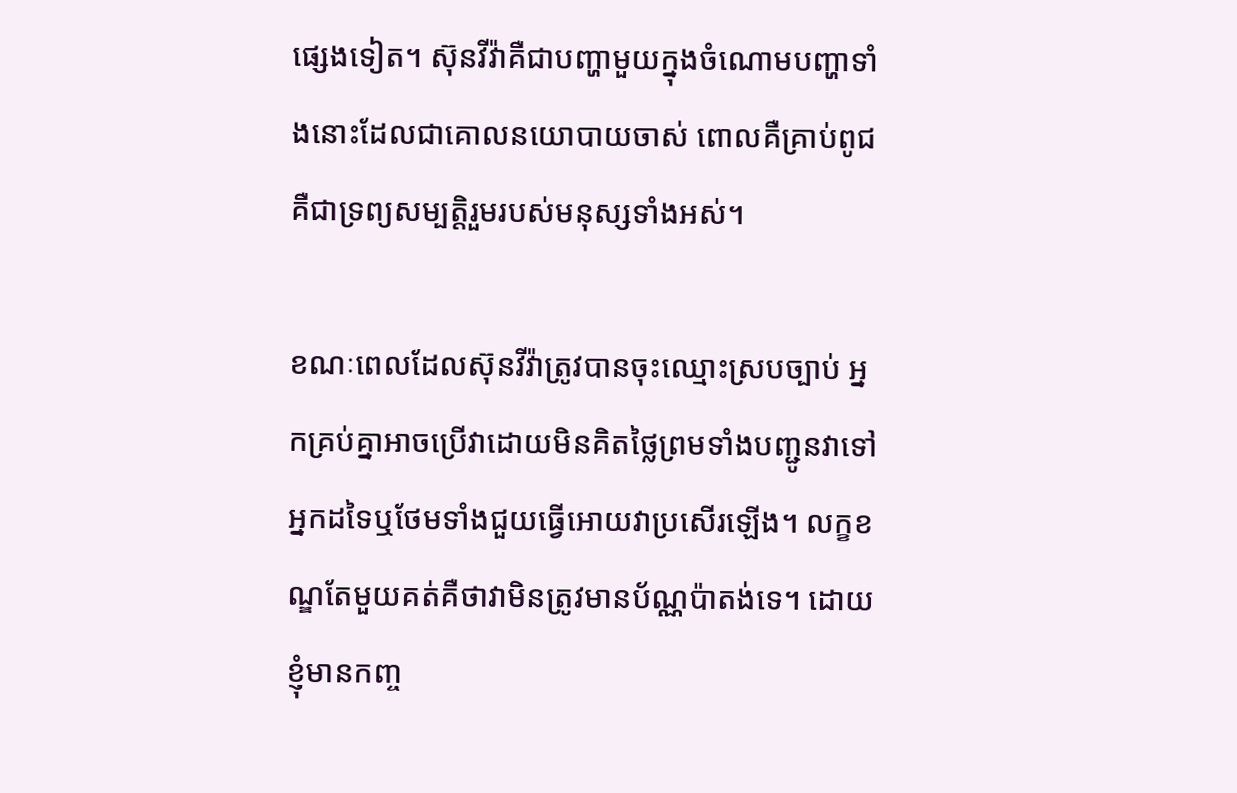ផ្សេងទៀត។ ស៊ុនវីវ៉ាគឺជាបញ្ហាមួយក្នុងចំណោមបញ្ហាទាំងនោះដែលជាគោលនយោបាយចាស់ ពោលគឺគ្រាប់ពូជគឺជាទ្រព្យសម្បត្តិរួមរបស់មនុស្សទាំងអស់។

ខណៈពេលដែលស៊ុនវីវ៉ាត្រូវបានចុះឈ្មោះស្របច្បាប់ អ្នកគ្រប់គ្នាអាចប្រើវាដោយមិនគិតថ្លៃព្រមទាំងបញ្ជូនវាទៅអ្នកដទៃឬថែមទាំងជួយធ្វើអោយវាប្រសើរឡើង។ លក្ខខណ្ឌតែមួយគត់គឺថាវាមិនត្រូវមានប័ណ្ណប៉ាតង់ទេ។ ដោយខ្ញុំមានកញ្ច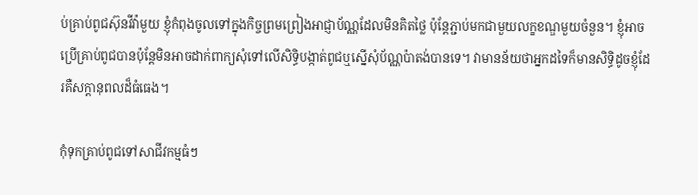ប់គ្រាប់ពូជស៊ុនវីវ៉ាមួយ ខ្ញុំកំពុងចូលទៅក្នុងកិច្ចព្រមព្រៀងអាជ្ញាប័ណ្ណដែលមិនគិតថ្លៃ ប៉ុន្តែភ្ជាប់មកជាមួយលក្ខខណ្ឌមួយចំនួន។ ខ្ញុំអាចប្រើគ្រាប់ពូជបានប៉ុន្តែមិនអាចដាក់ពាក្យសុំទៅលើសិទ្ធិបង្កាត់ពូជឬស្នើសុំប័ណ្ណប៉ាតង់បានទេ។ វាមានន័យថាអ្នកដទៃក៏មានសិទិ្ធដូចខ្ញុំដែរគឺសក្តានុពលដ៏ធំធេង។

កុំទុកគ្រាប់ពូជទៅសាជីវកម្មធំៗ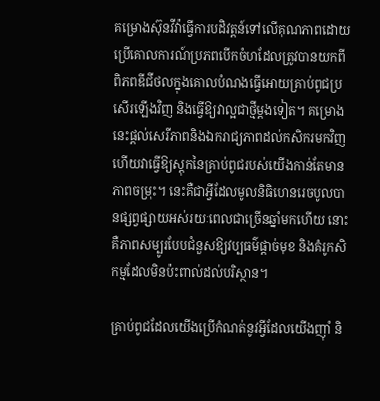គម្រោងស៊ុនវីវ៉ាធ្វើការបដិវត្តន៍ទៅលើគុណភាពដោយប្រើគោលការណ៍ប្រភពបើកចំហដែលត្រូវបានយកពីពិភពឌីជីថលក្នុងគោលបំណងធ្វើអោយគ្រាប់ពូជប្រសើរឡើងវិញ និងធ្វើឱ្យវាល្អជាថ្មីម្តងទៀត។ គម្រោងនេះផ្តល់សេរីភាពនិងឯករាជ្យភាពដល់កសិករមកវិញហើយវាធ្វើឱ្យស្តុកនៃគ្រាប់ពូជរបស់យើងកាន់តែមានភាពចម្រុះ។ នេះគឺជាអ្វីដែលមូលនិធិហេនរេចបូលបានផ្សព្វផ្សាយអស់រយៈពេលជាច្រើនឆ្នាំមកហើយ នោះគឺភាពសម្បូរបែបជំនួសឱ្យវប្បធម៌ផ្ដាច់មុខ និងគំរូកសិកម្មដែលមិនប៉ះពាល់ដល់បរិស្ថាន។

គ្រាប់ពូជដែលយើងប្រើកំណត់នូវអ្វីដែលយើងញ៉ាំ និ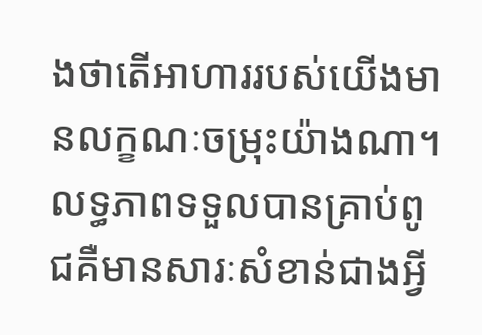ងថាតើអាហាររបស់យើងមានលក្ខណៈចម្រុះយ៉ាងណា។ លទ្ធភាពទទួលបានគ្រាប់ពូជគឺមានសារៈសំខាន់ជាងអ្វី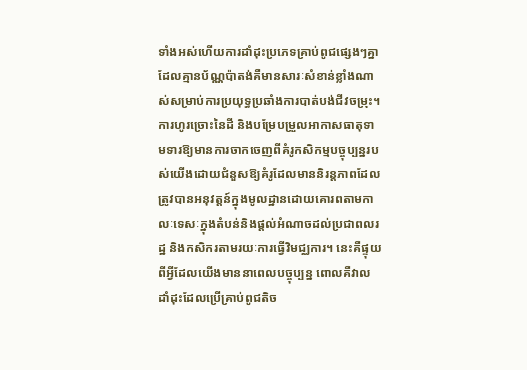ទាំងអស់ហើយការដាំដុះប្រភេទគ្រាប់ពូជផ្សេងៗគ្នាដែលគ្មានប័ណ្ណប៉ាតង់គឺមានសារៈសំខាន់ខ្លាំងណាស់សម្រាប់ការប្រយុទ្ធប្រឆាំងការបាត់បង់ជីវចម្រុះ។ ការហូរច្រោះនៃដី និងបម្រែបម្រួលអាកាសធាតុទាមទារឱ្យមានការចាកចេញពីគំរូកសិកម្មបច្ចុប្បន្នរបស់យើងដោយជំនួសឱ្យគំរូដែលមាននិរន្តភាពដែលត្រូវបានអនុវត្តន៍ក្នុងមូលដ្ឋានដោយគោរពតាមកាលៈទេសៈក្នុងតំបន់និងផ្តល់អំណាចដល់ប្រជាពលរដ្ឋ និងកសិករតាមរយៈការធ្វើវិមជ្ឈការ។ នេះគឺផ្ទុយពីអ្វីដែលយើងមាននាពេលបច្ចុប្បន្ន ពោលគឺវាលដាំដុះដែលប្រើគ្រាប់ពូជតិច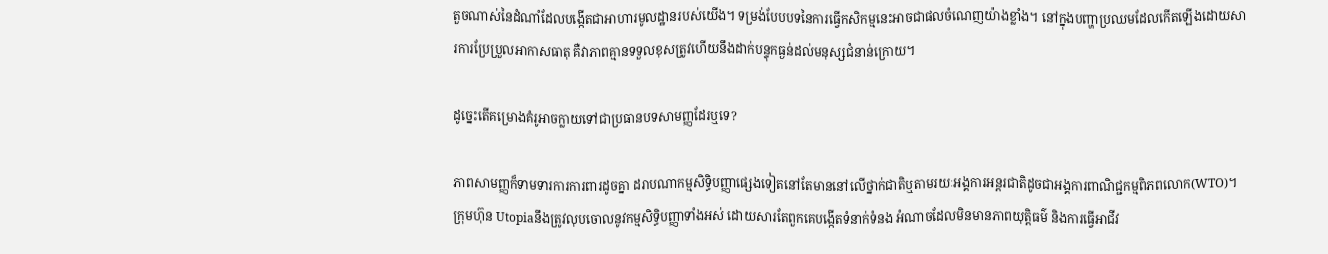តួចណាស់នៃដំណាំដែលបង្កើតជាអាហារមូលដ្ឋានរបស់យើង។ ទម្រង់បែបបទនៃការធ្វើកសិកម្មនេះអាចជាផលចំណេញយ៉ាងខ្លាំង។ នៅក្នុងបញ្ហាប្រឈមដែលកើតឡើងដោយសារការប្រែប្រួលអាកាសធាតុ គឺវាភាពគ្មានទទួលខុសត្រូវហើយនឹងដាក់បន្ទុកធ្ងន់ដល់មនុស្សជំនាន់ក្រោយ។

ដូច្នេះតើគម្រោងគំរូអាចក្លាយទៅជាប្រធានបទសាមញ្ញដែរឬទេ?

ភាពសាមញ្ញក៏ទាមទារការការពារដូចគ្នា ដរាបណាកម្មសិទ្ធិបញ្ញាផ្សេងទៀតនៅតែមាននៅលើថ្នាក់ជាតិឬតាមរយៈអង្គការអន្តរជាតិដូចជាអង្គការពាណិជ្ជកម្មពិភពលោក(WTO)។ ក្រុមហ៊ុន Utopiaនឹងត្រូវលុបចោលនូវកម្មសិទ្ធិបញ្ញាទាំងអស់ ដោយសារតែពួកគេបង្កើតទំនាក់ទំនង អំណាចដែលមិនមានភាពយុត្តិធម៌ និងការធ្វើអាជីវ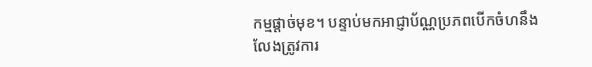កម្មផ្ដាច់មុខ។ បន្ទាប់មកអាជ្ញាប័ណ្ណប្រភពបើកចំហនឹងលែងត្រូវការ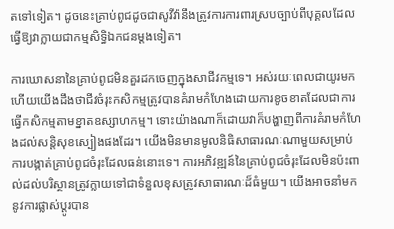តទៅទៀត។ ដូចនេះគ្រាប់ពូជដូចជាសូវីវ៉ានឹងត្រូវការការពារស្របច្បាប់ពីបុគ្គលដែលធ្វើឱ្យវាក្លាយជាកម្មសិទ្ធិឯកជនម្តងទៀត។

ការឃោសនានៃគ្រាប់ពូជមិនគួរដកចេញក្នុងសាជីវកម្មទេ។ អស់រយៈពេលជាយូរមកហើយយើងដឹងថាជីវចំរុះកសិកម្មត្រូវបានគំរាមកំហែងដោយការខូចខាតដែលជាការធ្វើកសិកម្មតាមខ្នាតឧស្សាហកម្ម។ ទោះយ៉ាងណាក៏ដោយវាក៏បង្ហាញពីការគំរាមកំហែងដល់សន្តិសុខស្បៀងផងដែរ។ យើងមិនមានមូលនិធិសាធារណៈណាមួយសម្រាប់ការបង្កាត់គ្រាប់ពូជចំរុះដែលធន់នោះទេ។ ការអភិវឌ្ឍន៍នៃគ្រាប់ពូជចំរុះដែលមិនប៉ះពាល់ដល់បរិស្ថានត្រូវក្លាយទៅជាទំនួលខុសត្រូវសាធារណៈដ៏ធំមួយ។ យើងអាចនាំមកនូវការផ្លាស់ប្តូរបាន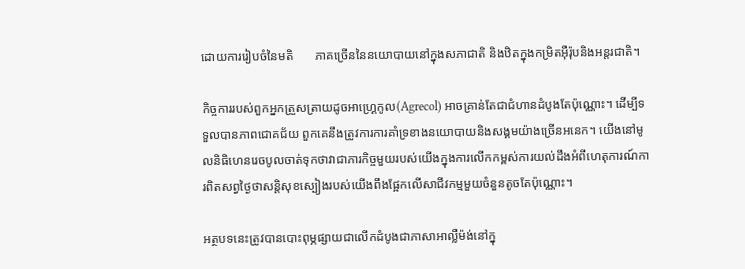ដោយការរៀបចំនៃមតិ       ភាគច្រើននៃនយោបាយនៅក្នុងសភាជាតិ និងឋិតក្នុងកម្រិតអ៊ឺរ៉ុបនិងអន្ដរជាតិ។

កិច្ចការរបស់ពួកអ្នកត្រួសត្រាយដូចអាហ្គ្រេកូល(Agrecol) អាចគ្រាន់តែជាជំហានដំបូងតែប៉ុណ្ណោះ។ ដើម្បីទទួលបានភាពជោគជ័យ ពួកគេនឹងត្រូវការការគាំទ្រខាងនយោបាយនិងសង្គមយ៉ាងច្រើនអនេក។ យើងនៅមូលនិធិហេនរេចបូលចាត់ទុកថាវាជាភារកិច្ចមួយរបស់យើងក្នុងការលើកកម្ពស់ការយល់ដឹងអំពីហេតុការណ៍ការពិតសព្វថ្ងៃថាសន្តិសុខស្បៀងរបស់យើងពឹងផ្អែកលើសាជីវកម្មមួយចំនួនតូចតែប៉ុណ្ណោះ។

អត្ថបទនេះត្រូវបានបោះពុម្ភផ្សាយជាលើកដំបូងជាភាសាអាល្លឺម៉ង់នៅក្នុ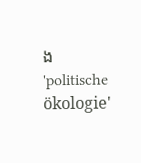ង 'politische ökologie'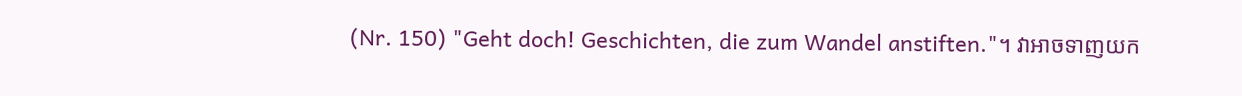(Nr. 150) "Geht doch! Geschichten, die zum Wandel anstiften."។ វាអាចទាញយក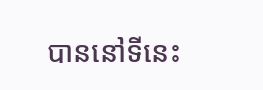បាននៅទីនេះ